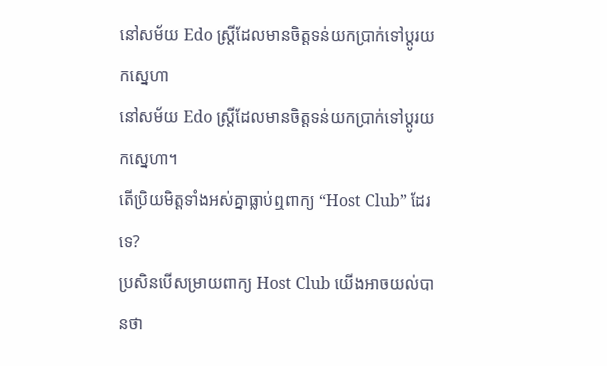នៅសម័យ Edo ស្រ្តីដែលមានចិត្តទន់យកប្រាក់ទៅប្តូរយកស្នេហា
នៅសម័យ Edo ស្រ្តីដែលមានចិត្តទន់យកប្រាក់ទៅប្តូរយកស្នេហា។
តើប្រិយមិត្តទាំងអស់គ្នាធ្លាប់ឮពាក្យ “Host Club” ដែរទេ?
ប្រសិនបើសម្រាយពាក្យ Host Club យើងអាចយល់បានថា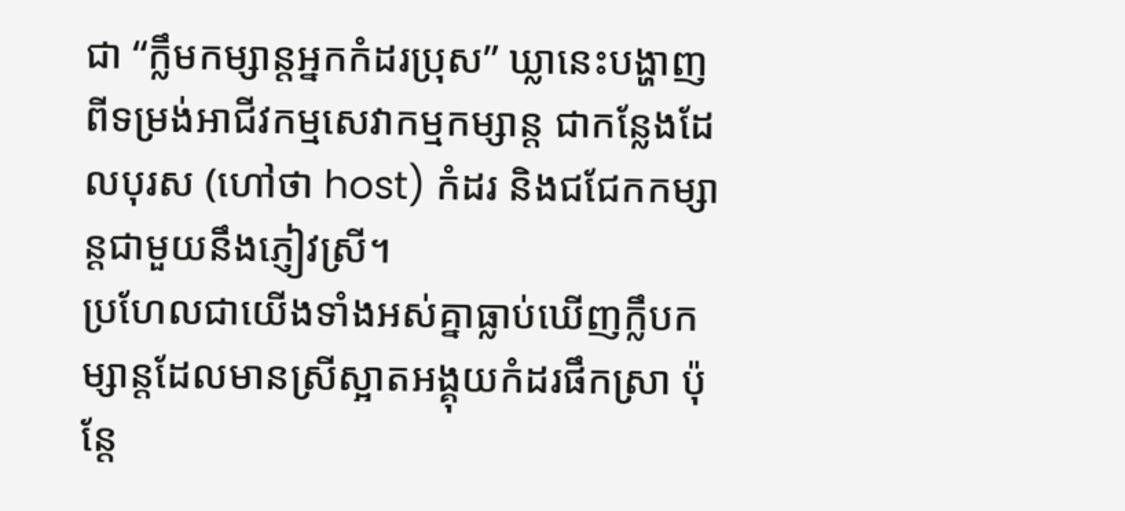ជា “ក្លឹមកម្សាន្តអ្នកកំដរប្រុស” ឃ្លានេះបង្ហាញពីទម្រង់អាជីវកម្មសេវាកម្មកម្សាន្ត ជាកន្លែងដែលបុរស (ហៅថា host) កំដរ និងជជែកកម្សាន្តជាមួយនឹងភ្ញៀវស្រី។
ប្រហែលជាយើងទាំងអស់គ្នាធ្លាប់ឃើញក្លឹបកម្សាន្តដែលមានស្រីស្អាតអង្គុយកំដរផឹកស្រា ប៉ុន្តែ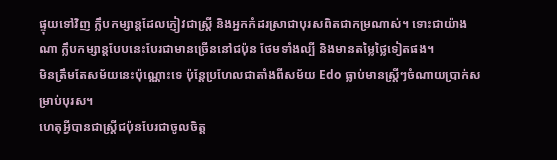ផ្ទុយទៅវិញ ក្លឹបកម្សាន្តដែលភ្ញៀវជាស្រ្តី និងអ្នកកំដរស្រាជាបុរសពិតជាកម្រណាស់។ ទោះជាយ៉ាងណា ក្លឹបកម្សាន្តបែបនេះបែរជាមានច្រើននៅជប៉ុន ថែមទាំងល្បី និងមានតម្លៃថ្លៃទៀតផង។
មិនត្រឹមតែសម័យនេះប៉ុណ្ណោះទេ ប៉ុន្តែប្រហែលជាតាំងពីសម័យ Edo ធ្លាប់មានស្រ្តីៗចំណាយប្រាក់សម្រាប់បុរស។
ហេតុអ្វីបានជាស្រ្តីជប៉ុនបែរជាចូលចិត្ត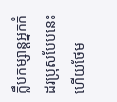ក្លឹបកម្សាន្តអ្នកកំដរប្រុសបែបនេះ ហើយថែម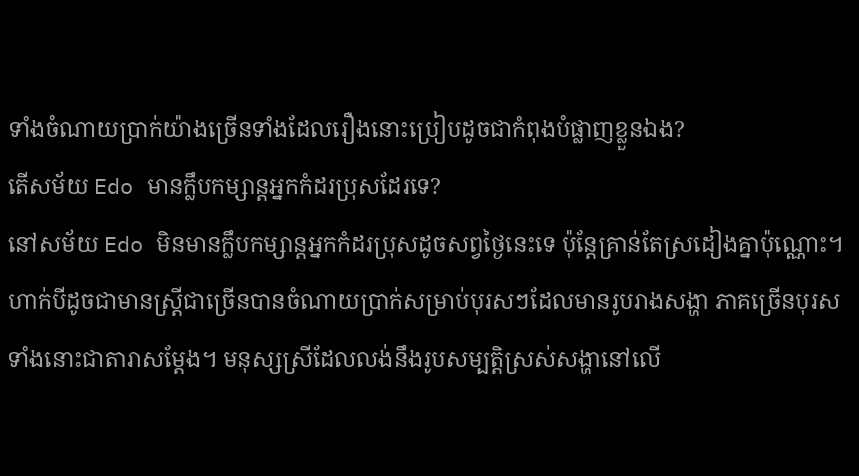ទាំងចំណាយប្រាក់យ៉ាងច្រើនទាំងដែលរឿងនោះប្រៀបដូចជាកំពុងបំផ្លាញខ្លួនឯង?
តើសម័យ Edo មានក្លឹបកម្សាន្តអ្នកកំដរប្រុសដែរទេ?
នៅសម័យ Edo មិនមានក្លឹបកម្សាន្តអ្នកកំដរប្រុសដូចសព្វថ្ងៃនេះទេ ប៉ុន្តែគ្រាន់តែស្រដៀងគ្នាប៉ុណ្ណោះ។ ហាក់បីដូចជាមានស្ត្រីជាច្រើនបានចំណាយប្រាក់សម្រាប់បុរសៗដែលមានរូបរាងសង្ហា ភាគច្រើនបុរសទាំងនោះជាតារាសម្តែង។ មនុស្សស្រីដែលលង់នឹងរូបសម្បត្តិស្រស់សង្ហានៅលើ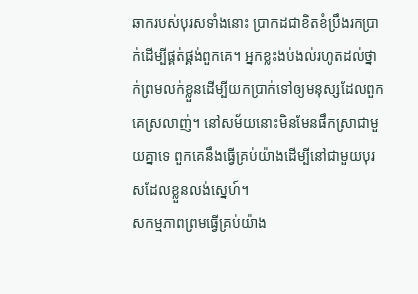ឆាករបស់បុរសទាំងនោះ ប្រាកដជាខិតខំប្រឹងរកប្រាក់ដើម្បីផ្គត់ផ្គង់ពួកគេ។ អ្នកខ្លះងប់ងល់រហូតដល់ថ្នាក់ព្រមលក់ខ្លួនដើម្បីយកប្រាក់ទៅឲ្យមនុស្សដែលពួកគេស្រលាញ់។ នៅសម័យនោះមិនមែនផឹកស្រាជាមួយគ្នាទេ ពួកគេនឹងធ្វើគ្រប់យ៉ាងដើម្បីនៅជាមួយបុរសដែលខ្លួនលង់ស្នេហ៍។
សកម្មភាពព្រមធ្វើគ្រប់យ៉ាង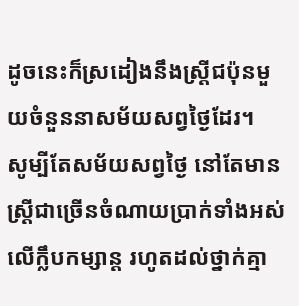ដូចនេះក៏ស្រដៀងនឹងស្រ្តីជប៉ុនមួយចំនួននាសម័យសព្វថ្ងៃដែរ។
សូម្បីតែសម័យសព្វថ្ងៃ នៅតែមានស្រ្តីជាច្រើនចំណាយប្រាក់ទាំងអស់លើក្លឹបកម្សាន្ត រហូតដល់ថ្នាក់គ្មា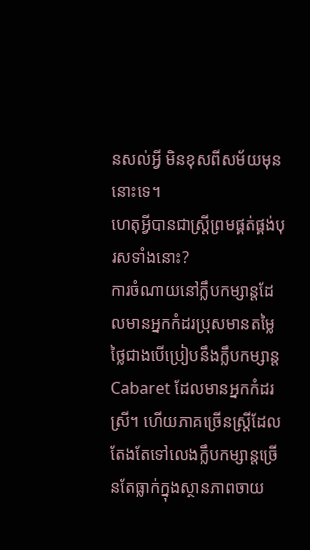នសល់អ្វី មិនខុសពីសម័យមុននោះទេ។
ហេតុអ្វីបានជាស្រ្តីព្រមផ្គត់ផ្គង់បុរសទាំងនោះ?
ការចំណាយនៅក្លឹបកម្សាន្តដែលមានអ្នកកំដរប្រុសមានតម្លៃថ្លៃជាងបើប្រៀបនឹងក្លឹបកម្សាន្ត Cabaret ដែលមានអ្នកកំដរស្រី។ ហើយភាគច្រើនស្រ្តីដែលតែងតែទៅលេងក្លឹបកម្សាន្តច្រើនតែធ្លាក់ក្នុងស្ថានភាពចាយ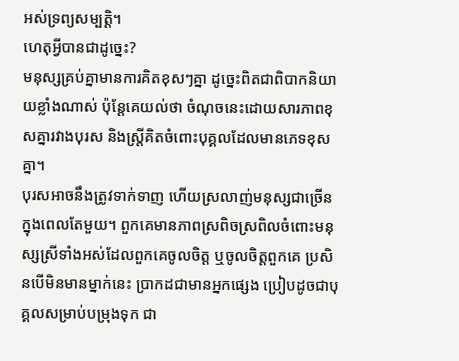អស់ទ្រព្យសម្បត្តិ។
ហេតុអ្វីបានជាដូច្នេះ?
មនុស្សគ្រប់គ្នាមានការគិតខុសៗគ្នា ដូច្នេះពិតជាពិបាកនិយាយខ្លាំងណាស់ ប៉ុន្តែគេយល់ថា ចំណុចនេះដោយសារភាពខុសគ្នារវាងបុរស និងស្រី្តគិតចំពោះបុគ្គលដែលមានភេទខុសគ្នា។
បុរសអាចនឹងត្រូវទាក់ទាញ ហើយស្រលាញ់មនុស្សជាច្រើនក្នុងពេលតែមួយ។ ពួកគេមានភាពស្រពិចស្រពិលចំពោះមនុស្សស្រីទាំងអស់ដែលពួកគេចូលចិត្ត ឬចូលចិត្តពួកគេ ប្រសិនបើមិនមានម្នាក់នេះ ប្រាកដជាមានអ្នកផ្សេង ប្រៀបដូចជាបុគ្គលសម្រាប់បម្រុងទុក ជា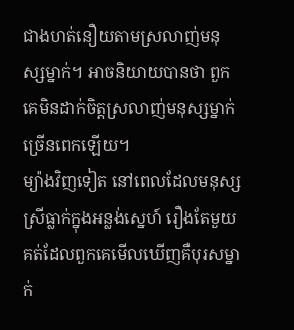ជាងហត់នឿយតាមស្រលាញ់មនុស្សម្នាក់។ អាចនិយាយបានថា ពួកគេមិនដាក់ចិត្តស្រលាញ់មនុស្សម្នាក់ច្រើនពេកឡើយ។
ម្យ៉ាងវិញទៀត នៅពេលដែលមនុស្សស្រីធ្លាក់ក្នុងអន្លង់ស្នេហ៍ រឿងតែមួយគត់ដែលពួកគេមើលឃើញគឺបុរសម្នាក់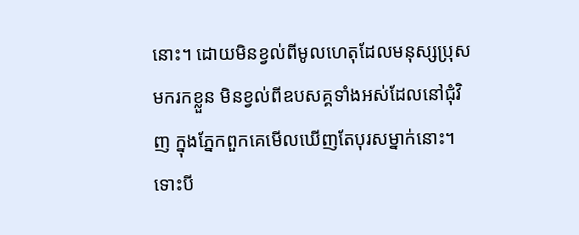នោះ។ ដោយមិនខ្វល់ពីមូលហេតុដែលមនុស្សប្រុសមករកខ្លួន មិនខ្វល់ពីឧបសគ្គទាំងអស់ដែលនៅជុំវិញ ក្នុងភ្នែកពួកគេមើលឃើញតែបុរសម្នាក់នោះ។ ទោះបី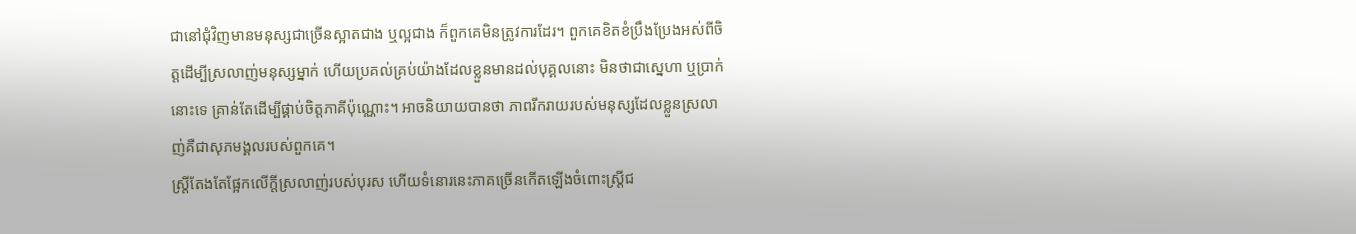ជានៅជុំវិញមានមនុស្សជាច្រើនស្អាតជាង ឬល្អជាង ក៏ពួកគេមិនត្រូវការដែរ។ ពួកគេខិតខំប្រឹងប្រែងអស់ពីចិត្តដើម្បីស្រលាញ់មនុស្សម្នាក់ ហើយប្រគល់គ្រប់យ៉ាងដែលខ្លួនមានដល់បុគ្គលនោះ មិនថាជាស្នេហា ឬប្រាក់នោះទេ គ្រាន់តែដើម្បីផ្គាប់ចិត្តភាគីប៉ុណ្ណោះ។ អាចនិយាយបានថា ភាពរីករាយរបស់មនុស្សដែលខ្លួនស្រលាញ់គឺជាសុភមង្គលរបស់ពួកគេ។
ស្រ្តីតែងតែផ្អែកលើក្តីស្រលាញ់របស់បុរស ហើយទំនោរនេះភាគច្រើនកើតឡើងចំពោះស្រី្តជ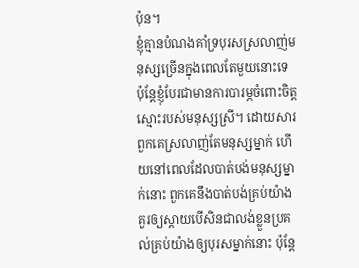ប៉ុន។
ខ្ញុំគ្មានបំណងគាំទ្របុរសស្រលាញ់មនុស្សច្រើនក្នុងពេលតែមួយនោះទេ ប៉ុន្តែខ្ញុំបែរជាមានការបារម្ភចំពោះចិត្តស្មោះរបស់មនុស្សស្រី។ ដោយសារពួកគេស្រលាញ់តែមនុស្សម្នាក់ ហើយនៅពេលដែលបាត់បង់មនុស្សម្នាក់នោះ ពួកគេនឹងបាត់បង់គ្រប់យ៉ាង គួរឲ្យស្តាយបើសិនជាលង់ខ្លួនប្រគល់គ្រប់យ៉ាងឲ្យបុរសម្នាក់នោះ ប៉ុន្តែ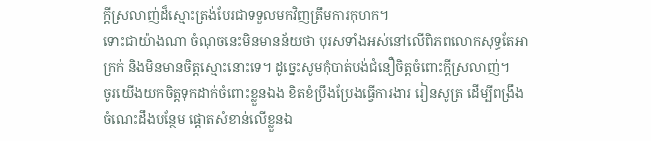ក្តីស្រលាញ់ដ៏ស្មោះត្រង់បែរជាទទួលមកវិញត្រឹមការកុហក។
ទោះជាយ៉ាងណា ចំណុចនេះមិនមានន័យថា បុរសទាំងអស់នៅលើពិភពលោកសុទ្ធតែអាក្រក់ និងមិនមានចិត្តស្មោះនោះទេ។ ដូច្នេះសូមកុំបាត់បង់ជំនឿចិត្តចំពោះក្តីស្រលាញ់។
ចូរយើងយកចិត្តទុកដាក់ចំពោះខ្លួនឯង ខិតខំប្រឹងប្រែងធ្វើការងារ រៀនសូត្រ ដើម្បីពង្រឹងចំណេះដឹងបន្ថែម ផ្តោតសំខាន់លើខ្លួនឯ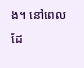ង។ នៅពេលដែ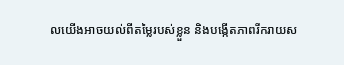លយើងអាចយល់ពីតម្លៃរបស់ខ្លួន និងបង្កើតភាពរីករាយស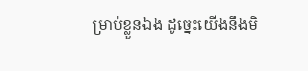ម្រាប់ខ្លួនឯង ដូច្នេះយើងនឹងមិ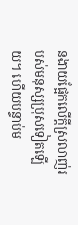នងាយផ្អែកលើក្តីស្រលាញ់របស់មនុស្សប្រុសទៀតឡើយ។ ហើយបន្ទាប់ម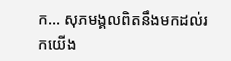ក… សុភមង្គលពិតនឹងមកដល់រកយើង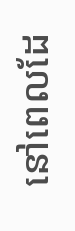នៅពេលដែ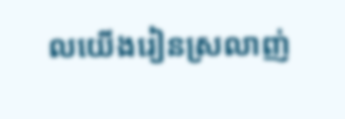លយើងរៀនស្រលាញ់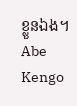ខ្លួនឯង។
Abe Kengo